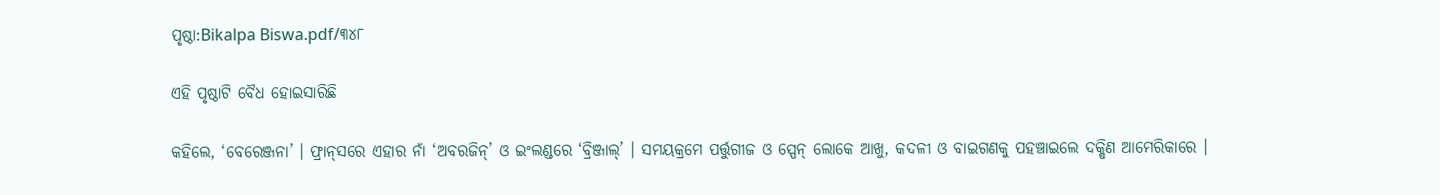ପୃଷ୍ଠା:Bikalpa Biswa.pdf/୩୪୮

ଏହି ପୃଷ୍ଠାଟି ବୈଧ ହୋଇସାରିଛି

କହିଲେ, ‘ବେରେଞ୍ଜନା’ । ଫ୍ରାନ୍‌ସରେ ଏହାର ନାଁ ‘ଅବରଜିନ୍’ ଓ ଇଂଲଣ୍ଡରେ ‘ବ୍ରିଞ୍ଜାଲ୍’ । ସମୟକ୍ରମେ ପର୍ତ୍ତୁଗୀଜ ଓ ସ୍ପେନ୍ ଲୋକେ ଆଖୁ, କଦଳୀ ଓ ବାଇଗଣକୁ ପହଞ୍ଚାଇଲେ ଦକ୍ଷିଣ ଆମେରିକାରେ ।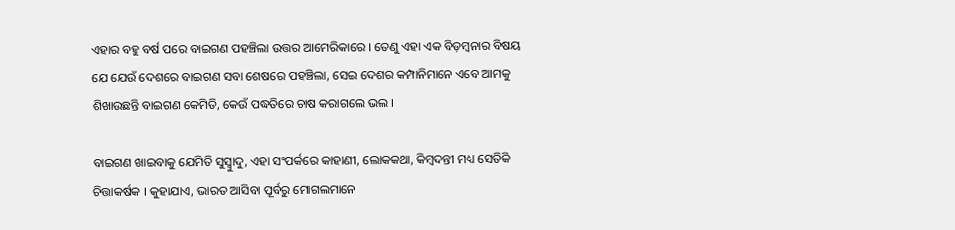ଏହାର ବହୁ ବର୍ଷ ପରେ ବାଇଗଣ ପହଞ୍ଚିଲା ଉତ୍ତର ଆମେରିକାରେ । ତେଣୁ ଏହା ଏକ ବିଡ଼ମ୍ବନାର ବିଷୟ ଯେ ଯେଉଁ ଦେଶରେ ବାଇଗଣ ସବା ଶେଷରେ ପହଞ୍ଚିଲା, ସେଇ ଦେଶର କମ୍ପାନିମାନେ ଏବେ ଆମକୁ ଶିଖାଉଛନ୍ତି ବାଇଗଣ କେମିତି, କେଉଁ ପଦ୍ଧତିରେ ଚାଷ କରାଗଲେ ଭଲ ।

ବାଇଗଣ ଖାଇବାକୁ ଯେମିତି ସୁସ୍ୱାୁଦୁ, ଏହା ସଂପର୍କରେ କାହାଣୀ, ଲୋକକଥା, କିମ୍ବଦନ୍ତୀ ମଧ୍ୟ ସେତିକି ଚିତ୍ତାକର୍ଷକ । କୁହାଯାଏ, ଭାରତ ଆସିବା ପୂର୍ବରୁ ମୋଗଲମାନେ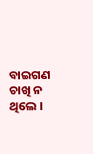ବାଇଗଣ ଚାଖି ନ ଥିଲେ ।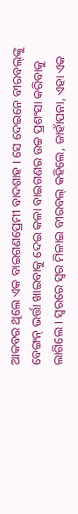ଆକବର ଥିଲେ ଏକ ବାଇଗଣପ୍ରେମୀ ବାଦଶାହ । ସେ ଦେଇନେ ବୀରବଲ୍‌ଙ୍କୁ ବେଙ୍ଗନ୍ ଭର୍ତ୍ତା ଖାଇବାକୁ ଦେଇ କଳା ବାଇଗଣର ଉଚ୍ଚ ପ୍ରଶଂସା କରିବାକୁ ଲାଗିଲେ । ସ୍ୱରରେ ସ୍ୱର ମିଳାଇ ବୀରବଲ୍ କହିଲେ, ଜାହାଁପନା, ଏହା ଏକ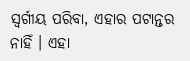ସ୍ୱର୍ଗୀୟ ପରିବା, ଏହାର ପଟାନ୍ତର ନାହିଁ । ଏହା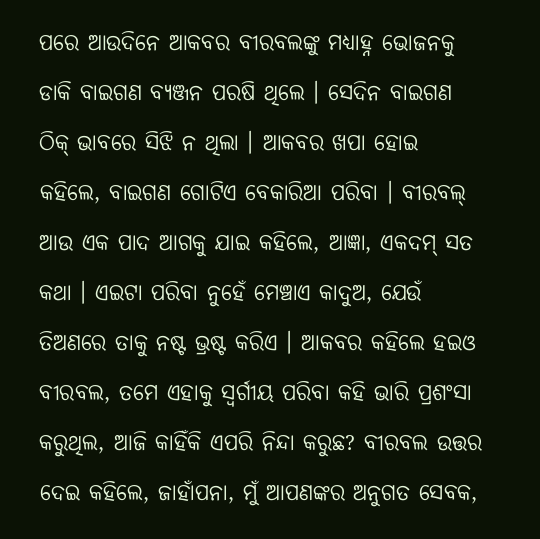ପରେ ଆଉଦିନେ ଆକବର ବୀରବଲଙ୍କୁ ମଧ୍ୟାହ୍ନ ଭୋଜନକୁ ଡାକି ବାଇଗଣ ବ୍ୟଞ୍ଜନ ପରଷି ଥିଲେ । ସେଦିନ ବାଇଗଣ ଠିକ୍ ଭାବରେ ସିଝି ନ ଥିଲା । ଆକବର ଖପା ହୋଇ କହିଲେ, ବାଇଗଣ ଗୋଟିଏ ବେକାରିଆ ପରିବା । ବୀରବଲ୍ ଆଉ ଏକ ପାଦ ଆଗକୁ ଯାଇ କହିଲେ, ଆଜ୍ଞା, ଏକଦମ୍ ସତ କଥା । ଏଇଟା ପରିବା ନୁହେଁ ମେଞ୍ଚାଏ କାଦୁଅ, ଯେଉଁ ତିଅଣରେ ତାକୁ ନଷ୍ଟ ଭ୍ରଷ୍ଟ କରିଏ । ଆକବର କହିଲେ ହଇଓ ବୀରବଲ, ତମେ ଏହାକୁ ସ୍ୱର୍ଗୀୟ ପରିବା କହି ଭାରି ପ୍ରଶଂସା କରୁଥିଲ, ଆଜି କାହିଁକି ଏପରି ନିନ୍ଦା କରୁଛ? ବୀରବଲ ଉତ୍ତର ଦେଇ କହିଲେ, ଜାହାଁପନା, ମୁଁ ଆପଣଙ୍କର ଅନୁଗତ ସେବକ,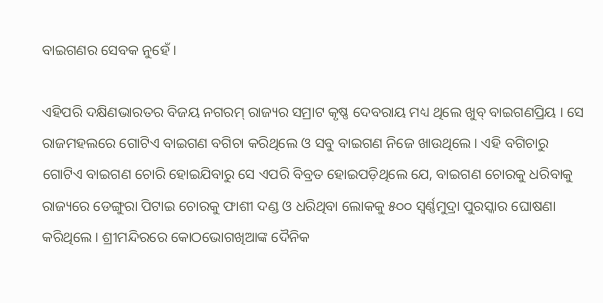ବାଇଗଣର ସେବକ ନୁହେଁ ।

ଏହିପରି ଦକ୍ଷିଣଭାରତର ବିଜୟ ନଗରମ୍ ରାଜ୍ୟର ସମ୍ରାଟ କୃଷ୍ଣ ଦେବରାୟ ମଧ୍ୟ ଥିଲେ ଖୁବ୍ ବାଇଗଣପ୍ରିୟ । ସେ ରାଜମହଲରେ ଗୋଟିଏ ବାଇଗଣ ବଗିଚା କରିଥିଲେ ଓ ସବୁ ବାଇଗଣ ନିଜେ ଖାଉଥିଲେ । ଏହି ବଗିଚାରୁ ଗୋଟିଏ ବାଇଗଣ ଚୋରି ହୋଇଯିବାରୁ ସେ ଏପରି ବିବ୍ରତ ହୋଇପଡ଼ିଥିଲେ ଯେ, ବାଇଗଣ ଚୋରକୁ ଧରିବାକୁ ରାଜ୍ୟରେ ଡେଙ୍ଗୁରା ପିଟାଇ ଚୋରକୁ ଫାଶୀ ଦଣ୍ଡ ଓ ଧରିଥିବା ଲୋକକୁ ୫୦୦ ସ୍ୱର୍ଣ୍ଣମୁଦ୍ରା ପୁରସ୍କାର ଘୋଷଣା କରିଥିଲେ । ଶ୍ରୀମନ୍ଦିରରେ କୋଠଭୋଗଖିଆଙ୍କ ଦୈନିକ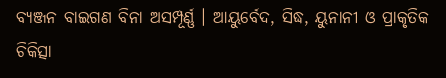ବ୍ୟଞ୍ଜନ ବାଇଗଣ ବିନା ଅସମ୍ପୂର୍ଣ୍ଣ । ଆୟୁର୍ବେଦ, ସିଦ୍ଧ, ୟୁନାନୀ ଓ ପ୍ରାକୃତିକ ଚିକିତ୍ସା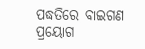ପଦ୍ଧତିରେ ବାଇଗଣ ପ୍ରୟୋଗ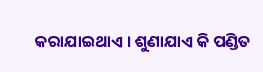କରାଯାଇଥାଏ । ଶୁଣାଯାଏ କି ପଣ୍ଡିତ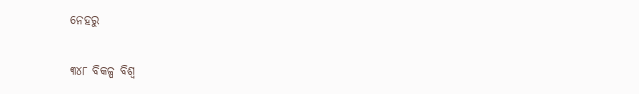ନେହରୁ

୩୪୮ ବିକଳ୍ପ ବିଶ୍ୱ